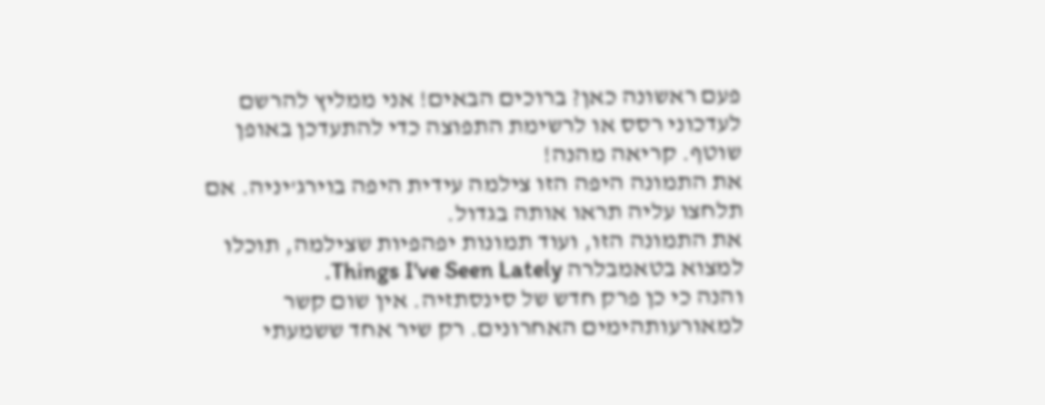פעם ראשונה כאן? ברוכים הבאים! אני ממליץ להרשם לעדכוני רסס או לרשימת התפוצה כדי להתעדכן באופן שוטף. קריאה מהנה!
את התמונה היפה הזו צילמה עידית היפה בוירג'יניה. אם תלחצו עליה תראו אותה בגדול.
את התמונה הזו, ועוד תמונות יפהפיות שצילמה, תוכלו למצוא בטאמבלרה Things I've Seen Lately.
והנה כי כן פרק חדש של סינסתזיה. אין שום קשר למאורעותהימים האחרונים. רק שיר אחד ששמעתי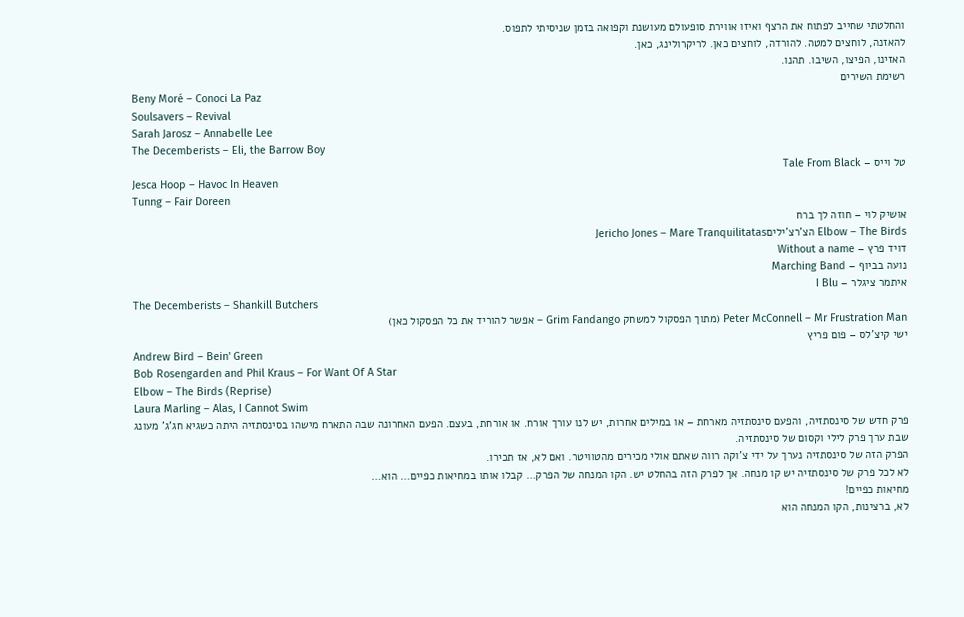והחלטתי שחייב לפתוח את הרצף ואיזו אווירת סופעולם מעושנת וקפואה בזמן שניסיתי לתפוס.
להאזנה, לוחצים למטה. להורדה, לוחצים כאן. לריקרולינג, כאן.
האזינו, הפיצו, השיבו. תהנו.
רשימת השירים
Beny Moré – Conoci La Paz
Soulsavers – Revival
Sarah Jarosz – Annabelle Lee
The Decemberists – Eli, the Barrow Boy
טל וייס – Tale From Black
Jesca Hoop – Havoc In Heaven
Tunng – Fair Doreen
אושיק לוי – חוזה לך ברח
Elbow – The Birds הצ'רצ'יליםJericho Jones – Mare Tranquilitatas
דויד פרץ – Without a name
נועה בביוף – Marching Band
איתמר ציגלר – I Blu
The Decemberists – Shankill Butchers
Peter McConnell – Mr Frustration Man (מתוך הפסקול למשחק Grim Fandango – אפשר להוריד את כל הפסקול כאן)
ישי קיצ'לס – פום פריץ
Andrew Bird – Bein' Green
Bob Rosengarden and Phil Kraus – For Want Of A Star
Elbow – The Birds (Reprise)
Laura Marling – Alas, I Cannot Swim
פרק חדש של סינסתזיה, והפעם סינסתזיה מארחת – או במילים אחרות, יש לנו עורך אורח. או אורחת, בעצם. הפעם האחרונה שבה התארח מישהו בסינסתזיה היתה כשגיא חג'ג' מעונג שבת ערך פרק לילי וקסום של סינסתזיה.
הפרק הזה של סינסתזיה נערך על ידי צ'וקה רווה שאתם אולי מכירים מהטוויטר. ואם לא, אז תכירו.
לא לכל פרק של סינסתזיה יש קו מנחה. אך לפרק הזה בהחלט יש. הקו המנחה של הפרק… קבלו אותו במחיאות כפיים… הוא…
מחיאות כפיים!
לא, ברצינות, הקו המנחה הוא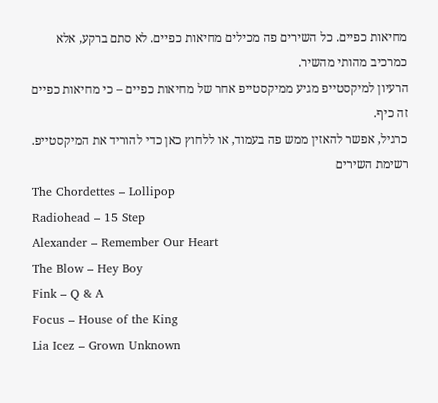מחיאות כפיים. כל השירים פה מכילים מחיאות כפיים. לא סתם ברקע, אלא כמרכיב מהותי מהשיר.
הרעיון למיקסטייפ מגיע ממיקסטייפ אחר של מחיאות כפיים – כי מחיאות כפיים זה כיף.
כרגיל, אפשר להאזין ממש פה בעמוד, או ללחוץ כאן כדי להוריד את המיקסטייפ.
רשימת השירים
The Chordettes – Lollipop
Radiohead – 15 Step
Alexander – Remember Our Heart
The Blow – Hey Boy
Fink – Q & A
Focus – House of the King
Lia Icez – Grown Unknown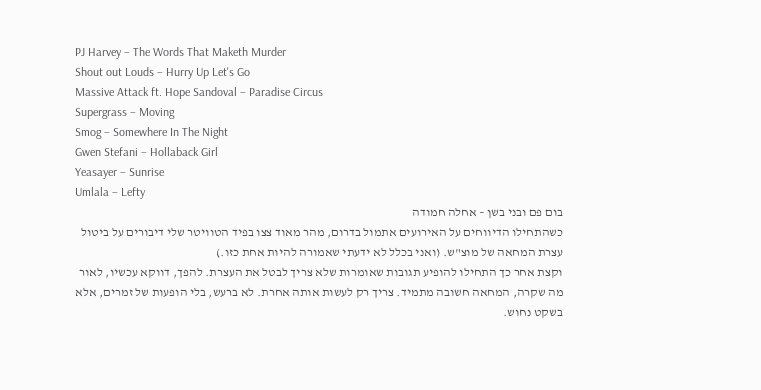PJ Harvey – The Words That Maketh Murder
Shout out Louds – Hurry Up Let's Go
Massive Attack ft. Hope Sandoval – Paradise Circus
Supergrass – Moving
Smog – Somewhere In The Night
Gwen Stefani – Hollaback Girl
Yeasayer – Sunrise
Umlala – Lefty
בום פם ובני בשן – אחלה חמודה
כשהתחילו הדיווחים על האירועים אתמול בדרום, מהר מאוד צצו בפיד הטוויטר שלי דיבורים על ביטול עצרת המחאה של מוצ"ש. (ואני בכלל לא ידעתי שאמורה להיות אחת כזו.)
וקצת אחר כך התחילו להופיע תגובות שאומרות שלא צריך לבטל את העצרת. להפך, דווקא עכשיו, לאור מה שקרה, המחאה חשובה מתמיד. צריך רק לעשות אותה אחרת. לא ברעש, בלי הופעות של זמרים, אלא בשקט נחוש.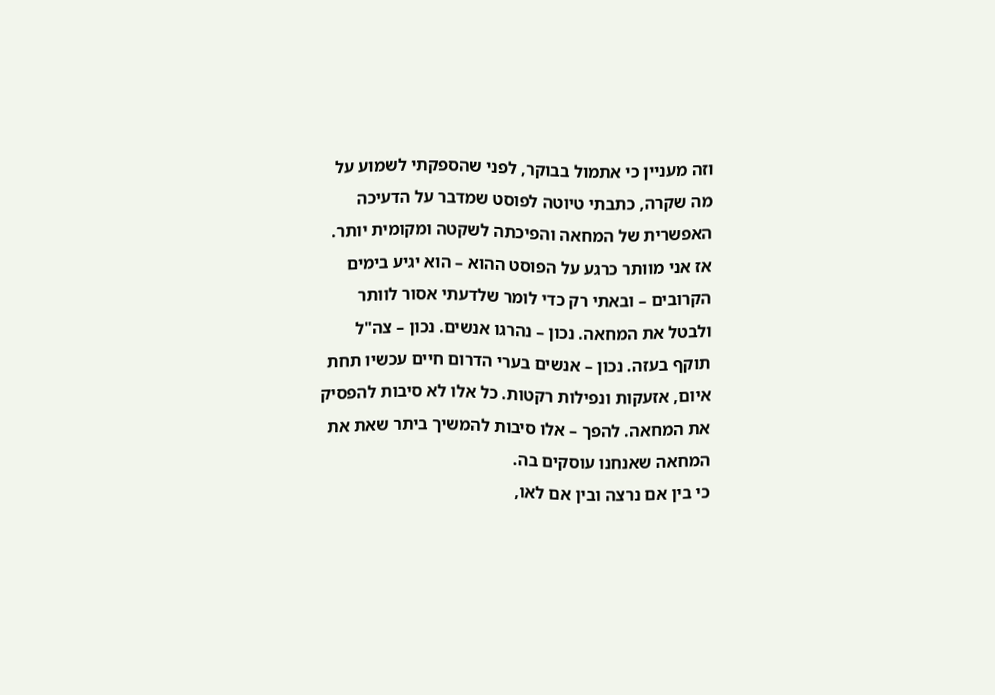וזה מעניין כי אתמול בבוקר, לפני שהספקתי לשמוע על מה שקרה, כתבתי טיוטה לפוסט שמדבר על הדעיכה האפשרית של המחאה והפיכתה לשקטה ומקומית יותר. אז אני מוותר כרגע על הפוסט ההוא – הוא יגיע בימים הקרובים – ובאתי רק כדי לומר שלדעתי אסור לוותר ולבטל את המחאה. נכון – נהרגו אנשים. נכון – צה"ל תוקף בעזה. נכון – אנשים בערי הדרום חיים עכשיו תחת איום, אזעקות ונפילות רקטות. כל אלו לא סיבות להפסיק את המחאה. להפך – אלו סיבות להמשיך ביתר שאת את המחאה שאנחנו עוסקים בה.
כי בין אם נרצה ובין אם לאו,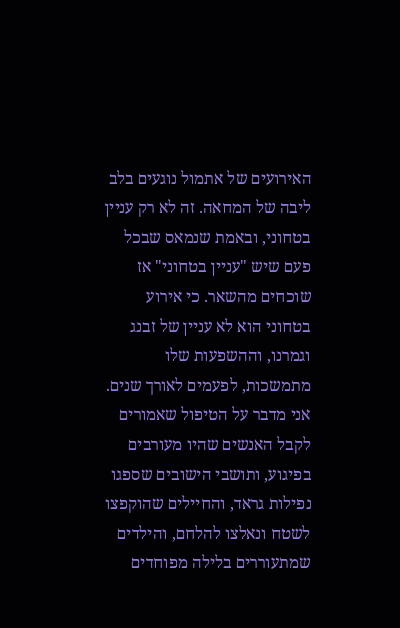האירועים של אתמול נוגעים בלב ליבה של המחאה. זה לא רק עניין בטחוני, ובאמת שנמאס שבכל פעם שיש "עניין בטחוני" אז שוכחים מהשאר. כי אירוע בטחוני הוא לא עניין של זבנג וגמרנו, וההשפעות שלו מתמשכות, לפעמים לאורך שנים.
אני מדבר על הטיפול שאמורים לקבל האנשים שהיו מעורבים בפיגוע, ותושבי הישובים שספגו נפילות גראד, והחיילים שהוקפצו לשטח ונאלצו להלחם, והילדים שמתעוררים בלילה מפוחדים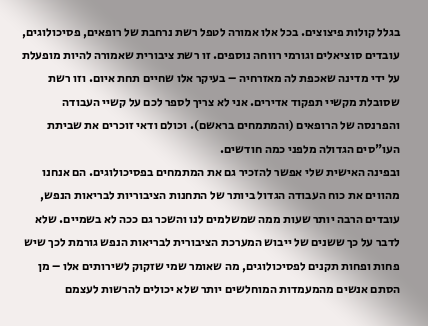בגלל קולות פיצוצים. בכל אלו אמורה לטפל רשת נרחבת של רופאים, פסיכולוגים, עובדים סוציאלים וגורמי רווחה נוספים. זו רשת ציבורית שאמורה להיות מופעלת על ידי מדינה שאכפת לה מאזרחיה – בעיקר אלו שחיים תחת איום. וזו רשת שסובלת מקשיי תפקוד אדירים. אני לא צריך לספר לכם על קשיי העבודה והפרנסה של הרופאים (והמתמחים בראשם). וכולם ודאי זוכרים את שביתת העו"סים הגדולה מלפני כמה חודשים.
ובפינה האישית שלי אפשר להזכיר גם את המתמחים בפסיכולוגים. הם אנחנו מהווים את כוח העבודה הגדול ביותר של התחנות הציבוריות לבריאות הנפש, עובדים הרבה יותר שעות ממה שמשלמים לנו והשכר גם ככה לא בשמיים. שלא לדבר על כך ששנים של ייבוש המערכת הציבורית לבריאות הנפש גורמת לכך שיש פחות ופחות תקנים לפסיכולוגים, מה שאומר שמי שזקוק לשירותים אלו – מן הסתם אנשים מהמעמדות המוחלשים יותר שלא יכולים להרשות לעצמם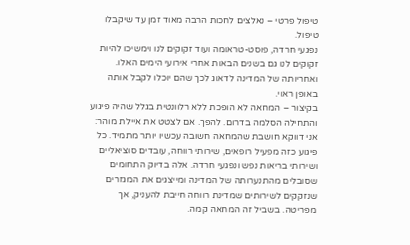טיפול פרטי – נאלצים לחכות הרבה מאוד זמן עד שיקבלו טיפול.
נפגעי חרדה, פוסט-טראומה ועוד זקוקים לנו וימשיכו להיות זקוקים לנו גם בשנים הבאות אחרי אירועי הימים האלו. ואחריותה של המדינה לדאוג לכך שהם יוכלו לקבל אותה באופן ראוי.
בקיצור – המחאה לא הופכת ללא רלוונטית בגלל שהיה פיגוע והתחילה הסלמה בדרום. להפך. אם לצטט את איילת מוהר:
אני דווקא חושבת שהמחאה חשובה עכשיו יותר מתמיד. כל פיגוע כזה מפעיל רופאים, שירותי רווחה, עובדים סוציאליים ושירותי בריאות נפש ונפגעי חרדה. אלה בדיוק התחומים שסובלים מהתנערותה של המדינה ומייצגים את המגזרים שנזקקים לשירותים שמדינת רווחה חייבת להעניק, אך מפריטה. בשביל זה המחאה קמה.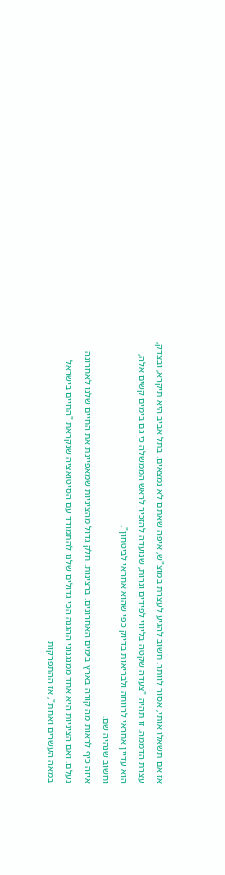אז אם תשאלו אותי, אסור לוותר. חשוב להגיע לעצרת במוצ"ש, איפה שאתם לא נמצאים. בתל אביב היא תיקרא, ובצדק, עצרת הדממה. זו תהיה "צעדה שקטה בליווי לפידים ונרות, שנועדה להזכיר לראש הממשלה כי גם בימים קשים אלה, הוא עדיין אחראי לרווחה ולבריאות בדיוק כפי שהוא אחראי לביטחון".
וחשוב שנהיה שם.
איזה כיף לראות מה קורה בארץ בימים האחרונים. ברצינות. חלק גדול מהציניות שמאפיינת את החיים שלנו לאחרונה נעלם. ואם הציניות היא אחד ממנגנוני ההגנה הכי גדולים שלנו להתמודד עם הסיטואציה שנקראת "החיים בישראל במאה העשרים ואחת", אז ההתפרקות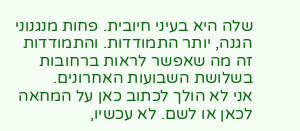שלה היא בעיני חיובית. פחות מנגנוני הגנה, יותר התמודדות. והתמודדות זה מה שאפשר לראות ברחובות בשלושת השבועות האחרונים.
אני לא הולך לכתוב כאן על המחאה לכאן או לשם. לא עכשיו,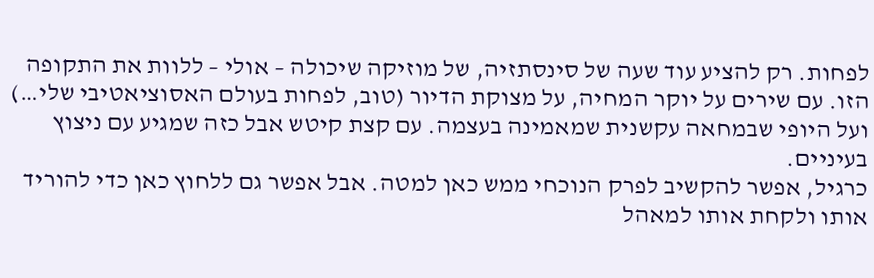לפחות. רק להציע עוד שעה של סינסתזיה, של מוזיקה שיכולה – אולי – ללוות את התקופה הזו. עם שירים על יוקר המחיה, על מצוקת הדיור (טוב, לפחות בעולם האסוציאטיבי שלי…) ועל היופי שבמחאה עקשנית שמאמינה בעצמה. עם קצת קיטש אבל כזה שמגיע עם ניצוץ בעיניים.
כרגיל, אפשר להקשיב לפרק הנוכחי ממש כאן למטה. אבל אפשר גם ללחוץ כאן כדי להוריד אותו ולקחת אותו למאהל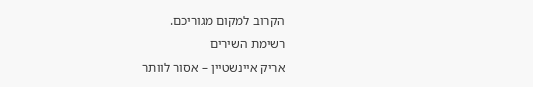הקרוב למקום מגוריכם.
רשימת השירים
אריק איינשטיין – אסור לוותר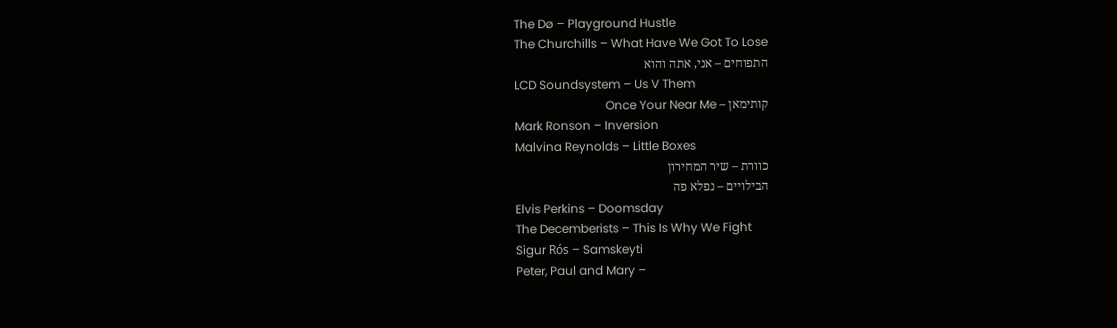The Dø – Playground Hustle
The Churchills – What Have We Got To Lose
התפוחים – אני, אתה והוא
LCD Soundsystem – Us V Them
קותימאן – Once Your Near Me
Mark Ronson – Inversion
Malvina Reynolds – Little Boxes
כוורת – שיר המחירון
הבילויים – נפלא פה
Elvis Perkins – Doomsday
The Decemberists – This Is Why We Fight
Sigur Rós – Samskeyti
Peter, Paul and Mary –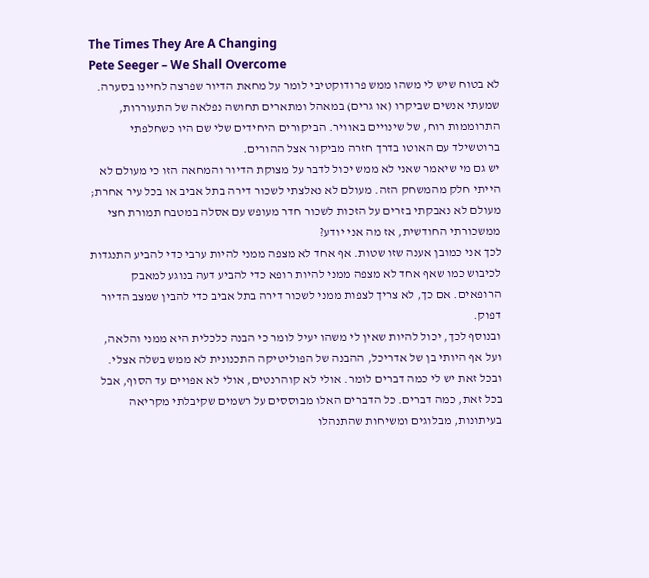The Times They Are A Changing
Pete Seeger – We Shall Overcome
לא בטוח שיש לי משהו ממש פרודוקטיבי לומר על מחאת הדיור שפרצה לחיינו בסערה. שמעתי אנשים שביקרו (או גרים) במאהל ומתארים תחושה נפלאה של התעוררות, התרוממות רוח, של שינויים באוויר. הביקורים היחידים שלי שם היו כשחלפתי ברוטשילד עם האוטו בדרך חזרה מביקור אצל ההורים.
יש גם מי שיאמר שאני לא ממש יכול לדבר על מצוקת הדיור והמחאה הזו כי מעולם לא הייתי חלק מהמשחק הזה. מעולם לא נאלצתי לשכור דירה בתל אביב או בכל עיר אחרת; מעולם לא נאבקתי בזרים על הזכות לשכור חדר מעופש עם אסלה במטבח תמורת חצי ממשכורתי החודשית, אז מה אני יודע?
לכך אני כמובן אענה שזו שטות. אף אחד לא מצפה ממני להיות ערבי כדי להביע התנגדות לכיבוש כמו שאף אחד לא מצפה ממני להיות רופא כדי להביע דעה בנוגע למאבק הרופאים. אם כך, לא צריך לצפות ממני לשכור דירה בתל אביב כדי להבין שמצב הדיור דפוק.
ובנוסף לכך, יכול להיות שאין לי משהו יעיל לומר כי הבנה כלכלית היא ממני והלאה, ועל אף היותי בן של אדריכל, ההבנה של הפוליטיקה התכנונית לא ממש בשלה אצלי.
ובכל זאת יש לי כמה דברים לומר. אולי לא קוהרנטים, אולי לא אפויים עד הסוף, אבל בכל זאת, כמה דברים. כל הדברים האלו מבוססים על רשמים שקיבלתי מקריאה בעיתונות, מבלוגים ומשיחות שהתנהלו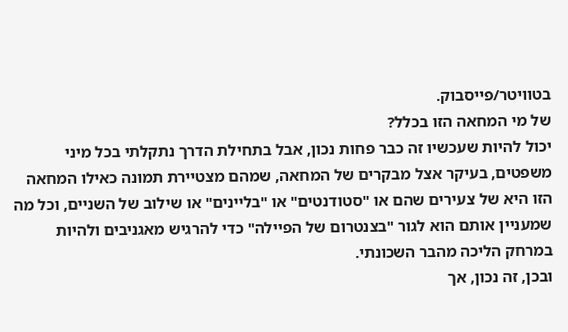בטוויטר/פייסבוק.
של מי המחאה הזו בכלל?
יכול להיות שעכשיו זה כבר פחות נכון, אבל בתחילת הדרך נתקלתי בכל מיני משפטים, בעיקר אצל מבקרים של המחאה, שמהם מצטיירת תמונה כאילו המחאה הזו היא של צעירים שהם או "סטודנטים" או "בליינים" או שילוב של השניים, וכל מה שמעניין אותם הוא לגור "בצנטרום של הפיילה" כדי להרגיש מאגניבים ולהיות במרחק הליכה מהבר השכונתי.
ובכן, זה נכון, אך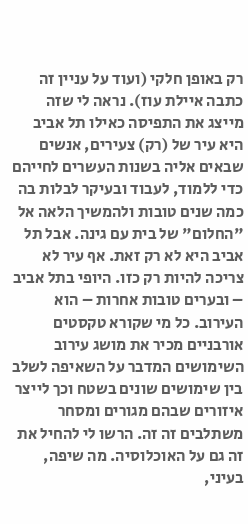רק באופן חלקי (ועוד על עניין זה כתבה איילת עוז). נראה לי שזה מייצג את התפיסה כאילו תל אביב היא עיר של (רק) צעירים, אנשים שבאים אליה בשנות העשרים לחייהם כדי ללמוד, לעבוד ובעיקר לבלות בה כמה שנים טובות ולהמשיך הלאה אל "החלום" של בית עם גינה. אבל תל אביב היא לא רק זאת. אף עיר לא צריכה להיות רק כזו. היופי בתל אביב – ובערים טובות אחרות – הוא העירוב. כל מי שקורא טקסטים אורבניים מכיר את מושג עירוב השימושים המדבר על השאיפה לשלב בין שימושים שונים בשטח וכך לייצר איזורים שבהם מגורים ומסחר משתלבים זה זה. הרשו לי להחיל את זה גם על האוכלוסיה. מה שיפה, בעיני,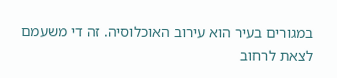במגורים בעיר הוא עירוב האוכלוסיה. זה די משעמם לצאת לרחוב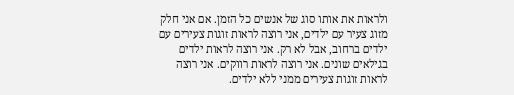ולראות את אותו סוג של אנשים כל הזמן. אם אני חלק מזוג צעיר עם ילדים, אני רוצה לראות זוגות צעירים עם ילדים ברחוב, אבל לא רק. אני רוצה לראות ילדים בגילאים שונים. אני רוצה לראות רווקים. אני רוצה לראות זוגות צעירים ממני ללא ילדים.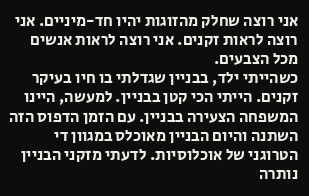אני רוצה שחלק מהזוגות יהיו חד-מיניים. אני רוצה לראות זקנים. אני רוצה לראות אנשים מכל הצבעים.
כשהייתי ילד, בבניין שגדלתי בו חיו בעיקר זקנים. הייתי הכי קטן בבניין. למעשה, היינו המשפחה הצעירה בבניין. עם הזמן הדפוס הזה השתנה והיום הבניין מאוכלס במגוון די הטרוגני של אוכלוסיות. לדעתי מזקני הבניין נותרה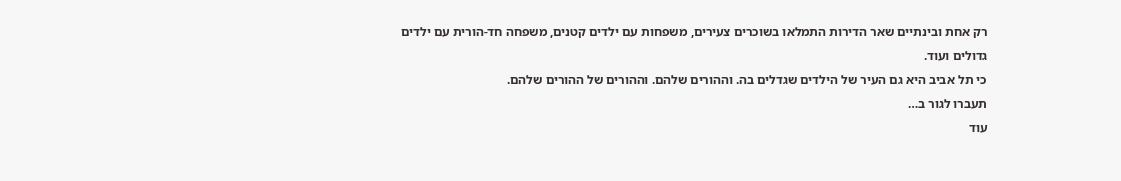רק אחת ובינתיים שאר הדירות התמלאו בשוכרים צעירים, משפחות עם ילדים קטנים, משפחה חד-הורית עם ילדים גדולים ועוד.
כי תל אביב היא גם העיר של הילדים שגדלים בה. וההורים שלהם. וההורים של ההורים שלהם.
תעברו לגור ב…
עוד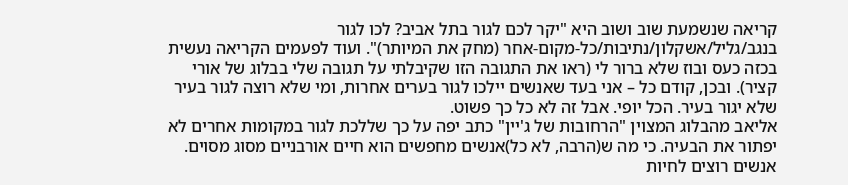קריאה שנשמעת שוב ושוב היא "יקר לכם לגור בתל אביב? לכו לגור בנגב/גליל/אשקלון/נתיבות/כל-מקום-אחר (מחק את המיותר)". ועוד לפעמים הקריאה נעשית בכזה כעס ובוז שלא ברור לי (ראו את התגובה הזו שקיבלתי על תגובה שלי בבלוג של אורי קציר). ובכן, קודם כל – אני בעד שאנשים יילכו לגור בערים אחרות, ומי שלא רוצה לגור בעיר שלא יגור בעיר. הכל יופי. אבל זה לא כל כך פשוט.
אליאב מהבלוג המצוין "הרחובות של ג'יין" כתב יפה על כך שללכת לגור במקומות אחרים לא יפתור את הבעיה. כי מה ש(הרבה, לא כל)אנשים מחפשים הוא חיים אורבניים מסוג מסוים. אנשים רוצים לחיות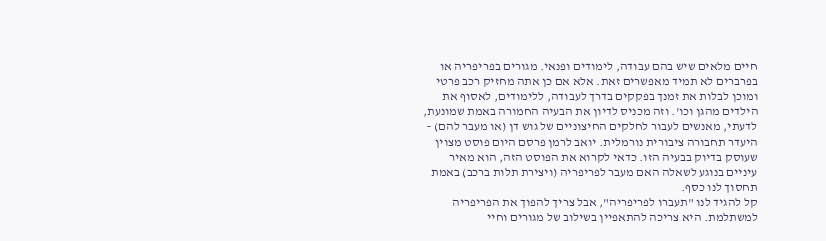חיים מלאים שיש בהם עבודה, לימודים ופנאי. מגורים בפריפריה או בפרברים לא תמיד מאפשרים זאת. אלא אם כן אתה מחזיק רכב פרטי ומוכן לבלות את זמנך בפקקים בדרך לעבודה, ללימודים, לאסוף את הילדים מהגן וכו'. וזה מכניס לדיון את הבעיה החמורה באמת שמונעת, לדעתי, מאנשים לעבור לחלקים החיצוניים של גוש דן (או מעבר להם) – היעדר תחבורה ציבורית נורמלית. יואב לרמן פרסם היום פוסט מצוין שעוסק בדיוק בבעיה הזו. כדאי לקרוא את הפוסט הזה, הוא מאיר עיניים בנוגע לשאלה האם מעבר לפריפריה (ויצירת תלות ברכב) באמת תחסוך לנו כסף.
קל להגיד לנו "תעברו לפריפריה", אבל צריך להפוך את הפריפריה למשתלמת. היא צריכה להתאפיין בשילוב של מגורים וחיי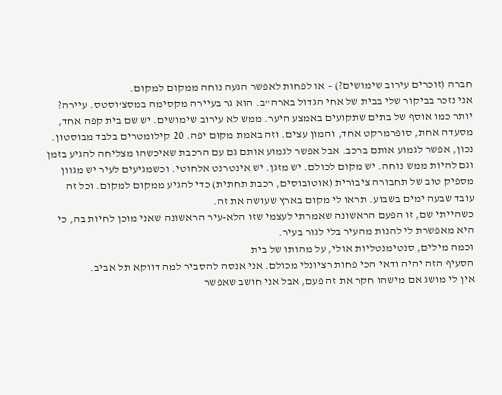חברה (זוכרים עירוב שימושים?) – או לפחות לאפשר הגעה נוחה ממקום למקום.
אני נזכר בביקור שלי בבית של אחי הגדול בארה"ב. הוא גר בעיירה מקסימה במסצ'וסטס. עיירה? יותר כמו אוסף של בתים שתקועים באמצע היער. ממש לא עירוב שימושים. יש שם בית קפה אחד, מסעדה אחת, סופרמרקט אחד, והמון עצים. וזה באמת מקום יפה. 20 קילומטרים בלבד מבוסטון. נכון, אפשר לגמוע אותם ברכב. אבל אפשר לגמוע אותם גם עם הרכבת שאיכשהו מצליחה להגיע בזמן וגם להיות ממש נוחה. יש מקום לכולם. יש מזגן. יש אינטרנט אלחוטי. וכשמגיעים לעיר יש מגוון מספיק טוב של תחבורה ציבורית (אוטובוסים, רכבת תחתית) כדי להגיע ממקום למקום. וכל זה עובד שבעה ימים בשבוע. תראו לי מקום בארץ שעושה את זה.
כשהייתי שם, זו הפעם הראשונה שאמרתי לעצמי שזו הלא-עיר הראשונה שאני מוכן לחיות בה, כי היא מאפשרת לי להנות מהעיר בלי לגור בעיר.
וכמה מילים, סנטימנטליות אולי, על מהותו של בית
הסעיף הזה יהיה ודאי הכי פחות רציונלי מכולם. אני אנסה להסביר למה דווקא תל אביב.
אין לי מושג אם מישהו חקר את זה פעם, אבל אני חושב שאפשר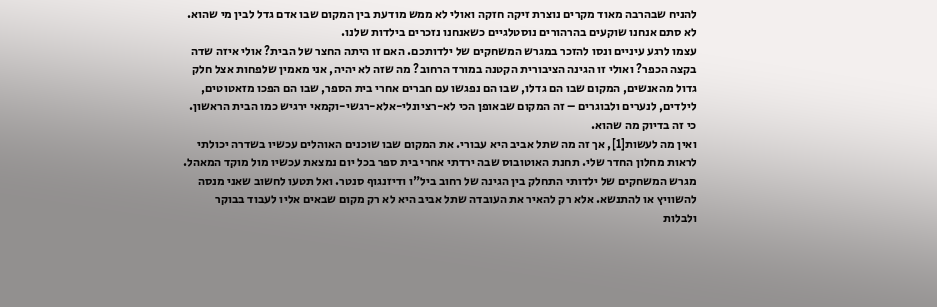להניח שבהרבה מאוד מקרים נוצרת זיקה חזקה ואולי לא ממש מודעת בין המקום שבו אדם גדל לבין מי שהוא. לא סתם אנחנו שוקעים בהרהורים נוסטלגיים כשאנחנו נזכרים בילדות שלנו.
עצמו לרגע עיניים ונסו להזכר במגרש המשחקים של ילדותכם. האם זו היתה החצר של הבית? אולי איזה שדה בקצה הכפר? ואולי זו הגינה הציבורית הקטנה במורד הרחוב? מה שזה לא יהיה, אני מאמין שלפחות אצל חלק גדול מהאנשים, המקום שבו הם גדלו, שבו הם נפגשו עם חברים אחרי בית הספר, שבו הם הפכו מזאטוטים, לילדים, לנערים ולבוגרים – זה המקום שבאופן הכי לא-רציונלי-אלא-רגשי-וקמאי ירגיש כמו הבית הראשון. כי זה בדיוק מה שהוא.
ואין מה לעשות[1], אך זה מה שתל אביב היא עבורי. את המקום שבו שוכנים האוהלים עכשיו בשדרה יכולתי לראות מחלון החדר שלי. תחנת האוטובוס שבה ירדתי אחרי בית ספר בכל יום נמצאת עכשיו מול מוקד המאהל. מגרש המשחקים של ילדותי התחלק בין הגינה של רחוב ביל"ו ודיזנגוף סנטר. ואל תטעו לחשוב שאני מנסה להשוויץ או להתנשא. אלא רק להאיר את העובדה שתל אביב היא לא רק מקום שבאים אליו לעבוד בבוקר ולבלות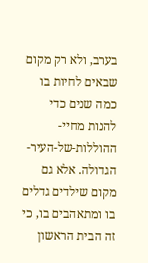בערב, ולא רק מקום שבאים לחיות בו כמה שנים כדי להנות מחיי-ההוללות-של-העיר-הגדולה. אלא גם מקום שילדים גדלים בו ומתאהבים בו, כי זה הבית הראשון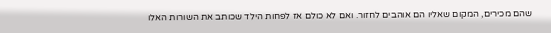שהם מכירים, המקום שאליו הם אוהבים לחזור. ואם לא כולם אז לפחות הילד שכותב את השורות האלו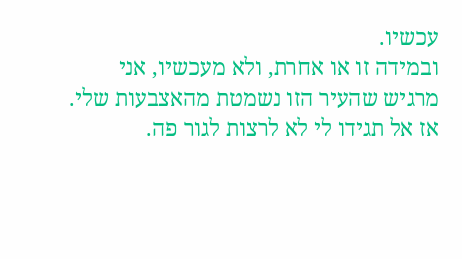עכשיו.
ובמידה זו או אחרת, ולא מעכשיו, אני מרגיש שהעיר הזו נשמטת מהאצבעות שלי. אז אל תגידו לי לא לרצות לגור פה.